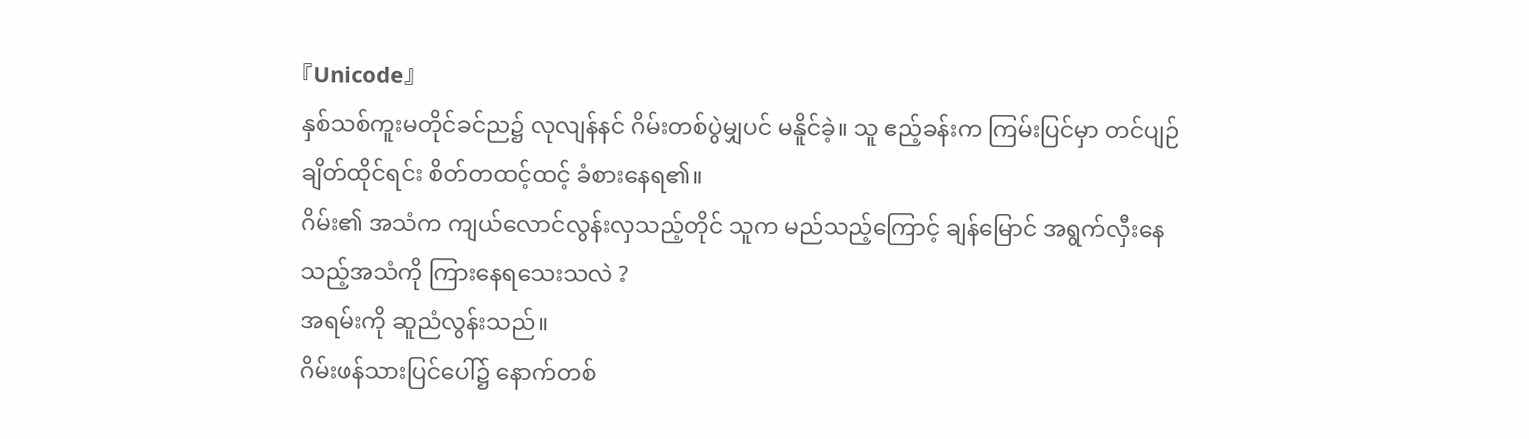『Unicode』
နှစ်သစ်ကူးမတိုင်ခင်ည၌ လုလျန်နင် ဂိမ်းတစ်ပွဲမျှပင် မနိူင်ခဲ့။ သူ ဧည့်ခန်းက ကြမ်းပြင်မှာ တင်ပျဉ်ချိတ်ထိုင်ရင်း စိတ်တထင့်ထင့် ခံစားနေရ၏။
ဂိမ်း၏ အသံက ကျယ်လောင်လွန်းလှသည့်တိုင် သူက မည်သည့်ကြောင့် ချန်မြောင် အရွက်လှီးနေသည့်အသံကို ကြားနေရသေးသလဲ ?
အရမ်းကို ဆူညံလွန်းသည်။
ဂိမ်းဖန်သားပြင်ပေါ်၌ နောက်တစ်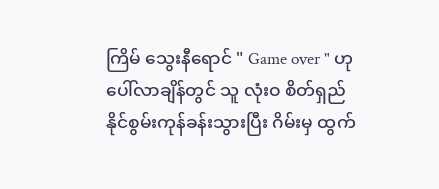ကြိမ် သွေးနီရောင် " Game over " ဟု ပေါ်လာချိန်တွင် သူ လုံးဝ စိတ်ရှည်နိုင်စွမ်းကုန်ခန်းသွားပြီး ဂိမ်းမှ ထွက်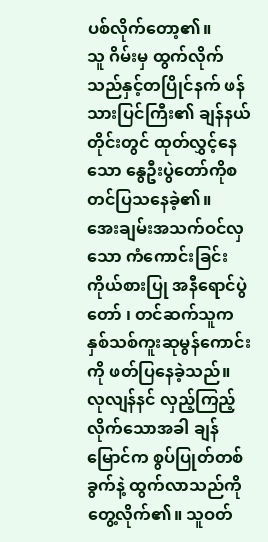ပစ်လိုက်တော့၏။
သူ ဂိမ်းမှ ထွက်လိုက်သည်နှင့်တပြိုင်နက် ဖန်သားပြင်ကြီး၏ ချန်နယ်တိုင်းတွင် ထုတ်လွှင့်နေသော နွေဦးပွဲတော်ကိုစတင်ပြသနေခဲ့၏။
အေးချမ်းအသက်ဝင်လှသော ကံကောင်းခြင်းကိုယ်စားပြု အနီရောင်ပွဲတော် ၊ တင်ဆက်သူက နှစ်သစ်ကူးဆုမွန်ကောင်းကို ဖတ်ပြနေခဲ့သည်။
လုလျန်နင် လှည့်ကြည့်လိုက်သောအခါ ချန်မြောင်က စွပ်ပြုတ်တစ်ခွက်နဲ့ ထွက်လာသည်ကို တွေ့လိုက်၏။ သူဝတ်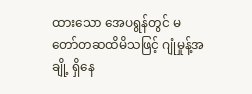ထားသော အေပရွန်တွင် မတော်တဆထိမိသဖြင့် ဂျုံမှုန့်အချို့ ရှိနေ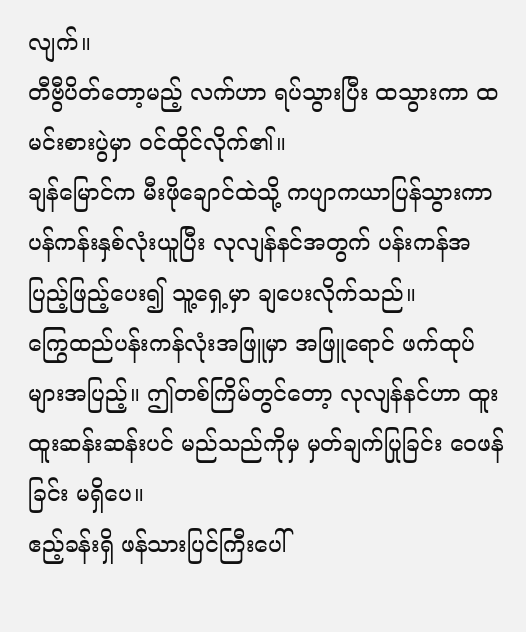လျက်။
တီဗွီပိတ်တော့မည့် လက်ဟာ ရပ်သွားပြီး ထသွားကာ ထမင်းစားပွဲမှာ ဝင်ထိုင်လိုက်၏။
ချန်မြောင်က မီးဖိုချောင်ထဲသို့ ကပျာကယာပြန်သွားကာ ပန်ကန်းနှစ်လုံးယူပြီး လုလျန်နင်အတွက် ပန်းကန်အပြည့်ဖြည့်ပေး၍ သူ့ရှေ့မှာ ချပေးလိုက်သည်။
ကြွေထည်ပန်းကန်လုံးအဖြူမှာ အဖြူရောင် ဖက်ထုပ်များအပြည့်။ ဤတစ်ကြိမ်တွင်တော့ လုလျန်နင်ဟာ ထူးထူးဆန်းဆန်းပင် မည်သည်ကိုမှ မှတ်ချက်ပြုခြင်း ဝေဖန်ခြင်း မရှိပေ။
ဧည့်ခန်းရှိ ဖန်သားပြင်ကြီးပေါ်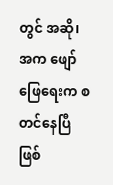တွင် အဆို၊အက ဖျော်ဖြေရေးက စတင်နေပြီဖြစ်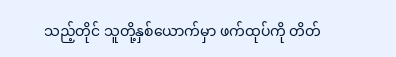သည့်တိုင် သူတို့နှစ်ယောက်မှာ ဖက်ထုပ်ကို တိတ်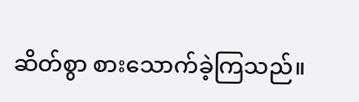ဆိတ်စွာ စားသောက်ခဲ့ကြသည်။